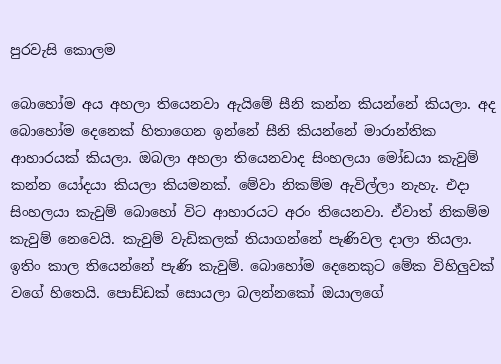පුරවැසි කොලම

බොහෝම අය අහලා තියෙනවා ඇයිමේ සීනි කන්න කියන්නේ කියලා. අද බොහෝම දෙනෙක් හිතාගෙන ඉන්නේ සීනි කියන්නේ මාරාන්තික ආහාරයක් කියලා. ඔබලා අහලා තියෙනවාද සිංහලයා මෝඩයා කැවුම් කන්න යෝදයා කියලා කියමනක්. මේවා නිකම්ම ඇවිල්ලා නැහැ. එදා සිංහලයා කැවුම් බොහෝ විට ආහාරයට අරං තියෙනවා. ඒවාත් නිකම්ම කැවුම් නෙවෙයි. කැවුම් වැඩිකලක් තියාගන්නේ පැණිවල දාලා තියලා. ඉතිං කාල තියෙන්නේ පැණි කැවුම්. බොහෝම දෙනෙකුට මේක විහිලුවක් වගේ හිතෙයි. පොඩ්ඩක් සොයලා බලන්නකෝ ඔයාලගේ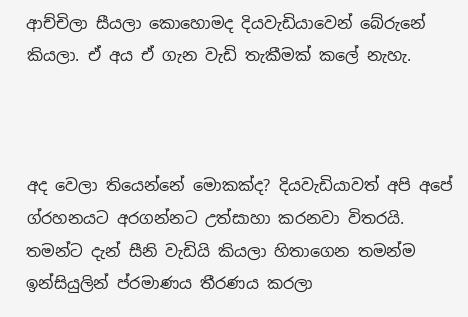ආච්චිලා සීයලා කොහොමද දියවැඩියාවෙන් බේරුනේ කියලා. ඒ අය ඒ ගැන වැඩි තැකීමක් කලේ නැහැ.



අද වෙලා තියෙන්නේ මොකක්ද? දියවැඩියාවත් අපි අපේ ග්රහනයට අරගන්නට උත්සාහා කරනවා විතරයි. තමන්ට දැන් සීනි වැඩියි කියලා හිතාගෙන තමන්ම ඉන්සියුලින් ප්රමාණය තීරණය කරලා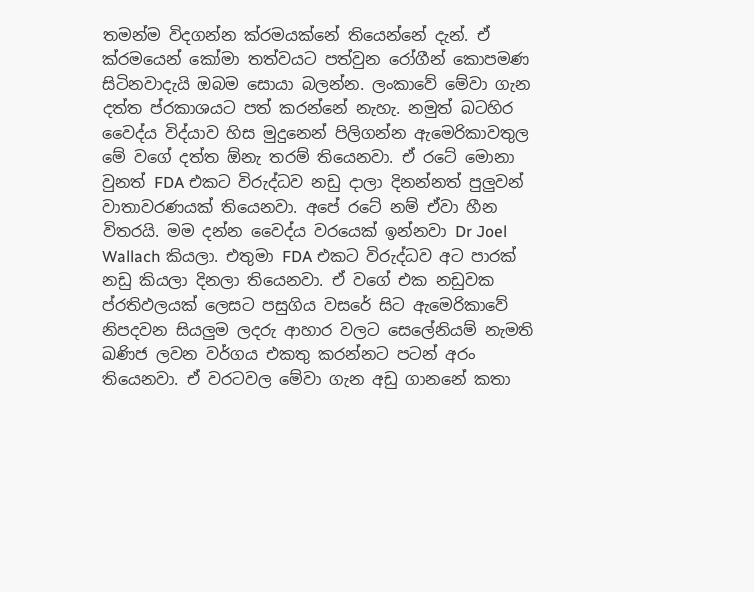තමන්ම විදගන්න ක්රමයක්නේ තියෙන්නේ දැන්. ඒ ක්රමයෙන් කෝමා තත්වයට පත්වුන රෝගීන් කොපමණ සිටිනවාදැයි ඔබම සොයා බලන්න. ලංකාවේ මේවා ගැන දත්ත ප්රකාශයට පත් කරන්නේ නැහැ. නමුත් බටහිර වෛද්ය විද්යාව හිස මුදුනෙන් පිලිගන්න ඇමෙරිකාවතුල මේ වගේ දත්ත ඕනැ තරම් තියෙනවා. ඒ රටේ මොනා වුනත් FDA එකට විරුද්ධව නඩු දාලා දිනන්නත් පුලුවන් වාතාවරණයක් තියෙනවා. අපේ රටේ නම් ඒවා හීන විතරයි. මම දන්න වෛද්ය වරයෙක් ඉන්නවා Dr Joel Wallach කියලා. එතුමා FDA එකට විරුද්ධව අට පාරක් නඩු කියලා දිනලා තියෙනවා. ඒ වගේ එක නඩුවක ප්රතිඵලයක් ලෙසට පසුගිය වසරේ සිට ඇමෙරිකාවේ නිපදවන සියලුම ලදරු ආහාර වලට සෙලේනියම් නැමති ඛණිජ ලවන වර්ගය එකතු කරන්නට පටන් අරං තියෙනවා. ඒ වරටවල මේවා ගැන අඩු ගානනේ කතා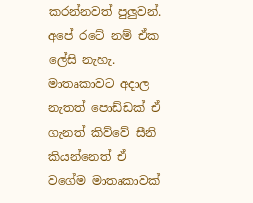කරන්නවත් පුලුවන්. අපේ රටේ නම් ඒක ලේසි නැහැ. මාතෘකාවට අදාල නැතත් පොඩ්ඩක් ඒ ගැනත් කිව්වේ සීනි කියන්නෙත් ඒ වගේම මාතෘකාවක්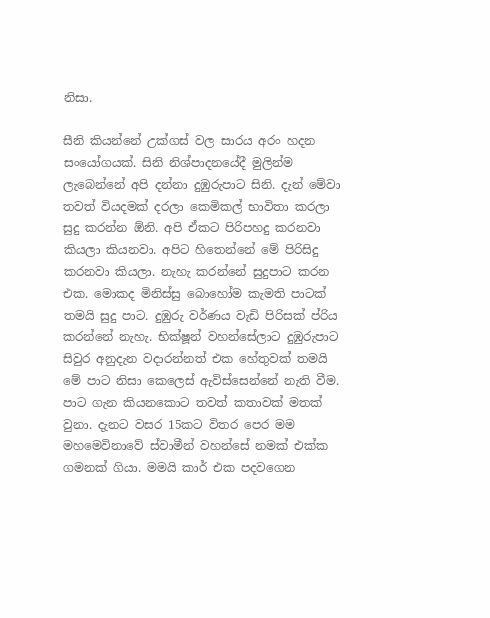නිසා.

සීනි කියන්නේ උක්ගස් වල සාරය අරං හදන සංයෝගයක්. සිනි නිශ්පාදනයේදී මුලින්ම ලැබෙන්නේ අපි දන්නා දුඹුරුපාට සිනි. දැන් මේවා තවත් වියදමක් දරලා කෙමිකල් භාවිතා කරලා සුදු කරන්න ඕනි. අපි ඒකට පිරිපහදු කරනවා කියලා කියනවා. අපිට හිතෙන්නේ මේ පිරිසිදු කරනවා කියලා. නැහැ කරන්නේ සුදුපාට කරන එක. මොකද මිනිස්සු බොහෝම කැමති පාටක් තමයි සුදු පාට. දුඹුරු වර්ණය වැඩි පිරිසක් ප්රිය කරන්නේ නැහැ. භික්ෂූන් වහන්සේලාට දුඹුරුපාට සිවුර අනුදැන වදාරන්නත් එක හේතුවක් තමයි මේ පාට නිසා කෙලෙස් ඇවිස්සෙන්නේ නැති වීම.
පාට ගැන කියනකොට තවත් කතාවක් මතක් වුනා. දැනට වසර 15කට විතර පෙර මම මහමෙවිනාවේ ස්වාමීන් වහන්සේ නමක් එක්ක ගමනක් ගියා. මමයි කාර් එක පදවගෙන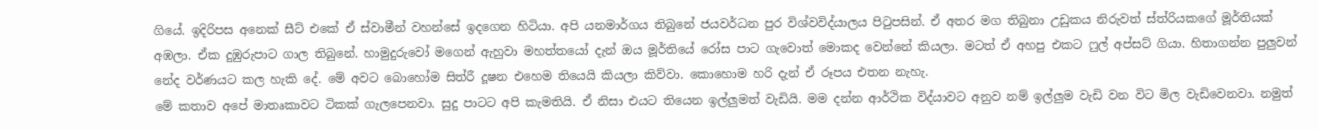ගියේ. ඉදිරිපස අනෙක් සීට් එකේ ඒ ස්වාමීන් වහන්සේ ඉදගෙන හිටියා. අපි යනමාර්ගය තිබුනේ ජයවර්ධන පුර විශ්වවිද්යාලය පිටුපසින්. ඒ අතර මග තිබුනා උඩුකය නිරුවත් ස්ත්රියකගේ මූර්තියක් අඹලා. ඒක දුඹුරුපාට ගාල තිබුනේ. හාමුදුරුවෝ මගෙන් ඇහුවා මහත්තයෝ දැන් ඔය මූර්තියේ රෝස පාට ගැවොත් මොකද වෙන්නේ කියලා. මටත් ඒ අහපු එකට ෆුල් අප්සට් ගියා. හිතාගන්න පුලුවන් නේද වර්ණයට කල හැකි දේ. මේ අවට බොහෝම සිත්රී දූෂන එහෙම තියෙයි කියලා කිව්වා. කොහොම හරි දැන් ඒ රූපය එතන නැහැ.
මේ කතාව අපේ මාතෘකාවට ටිකක් ගැලපෙනවා. සුදු පාටට අපි කැමතියි. ඒ නිසා එයට තියෙන ඉල්ලුමත් වැඩියි. මම දන්න ආර්ථික විද්යාවට අනුව නම් ඉල්ලුම වැඩි වන විට මිල වැඩිවෙනවා. නමුත්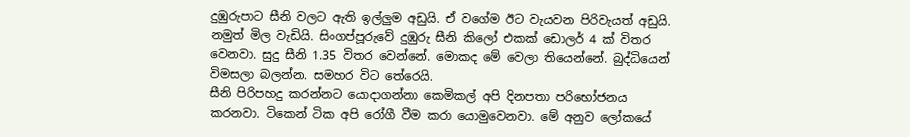දුඹුරුපාට සීනි වලට ඇති ඉල්ලුම අඩුයි. ඒ වගේම ඊට වැයවන පිරිවැයත් අඩුයි. නමුත් මිල වැඩියි. සිංගප්පූරුවේ දුඹුරු සීනි කිලෝ එකක් ඩොලර් 4 ක් විතර වෙනවා. සුදු සීනි 1.35 විතර වෙන්නේ. මොකද මේ වෙලා තියෙන්නේ. බුද්ධියෙන් විමසලා බලන්න. සමහර විට තේරෙයි.
සීනි පිරිපහදු කරන්නට යොදාගන්නා කෙමිකල් අපි දිනපතා පරිභෝජනය කරනවා. ටිකෙන් ටික අපි රෝගී වීම කරා යොමුවෙනවා. මේ අනුව ලෝකයේ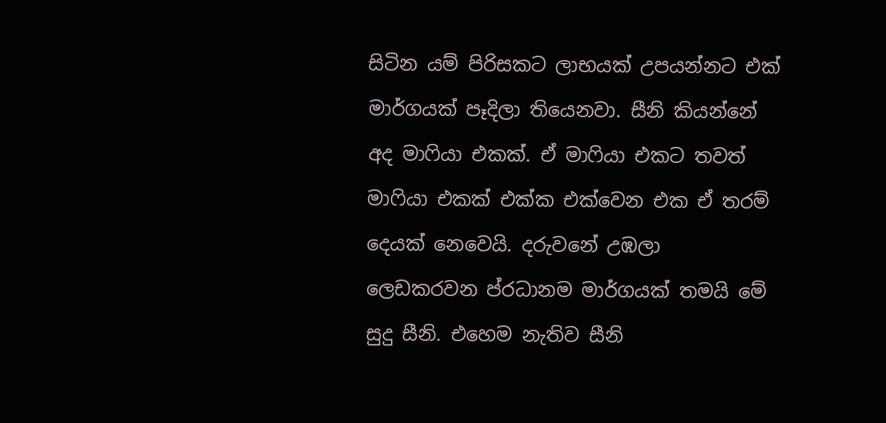සිටින යම් පිරිසකට ලාභයක් උපයන්නට එක් මාර්ගයක් පෑදිලා තියෙනවා. සීනි කියන්නේ අද මාෆියා එකක්. ඒ මාෆියා එකට තවත් මාෆියා එකක් එක්ක එක්වෙන එක ඒ තරම් දෙයක් නෙවෙයි. දරුවනේ උඹලා ලෙඩකරවන ප්රධානම මාර්ගයක් තමයි මේ සුදු සීනි. එහෙම නැතිව සීනි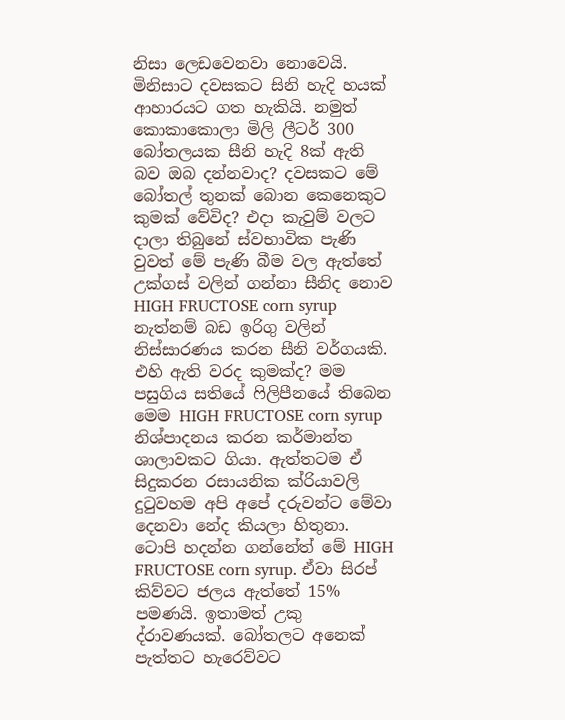නිසා ලෙඩවෙනවා නොවෙයි.
මිනිසාට දවසකට සිනි හැදි හයක් ආහාරයට ගත හැකියි. නමුත් කොකාකොලා මිලි ලීටර් 300 බෝතලයක සීනි හැදි 8ක් ඇති බව ඔබ දන්නවාද? දවසකට මේ බෝතල් තුනක් බොන කෙනෙකුට කුමක් වේවිද? එදා කැවුම් වලට දාලා තිබුනේ ස්වභාවික පැණි වුවත් මේ පැණි බීම වල ඇත්තේ උක්ගස් වලින් ගන්නා සීනිද නොව HIGH FRUCTOSE corn syrup නැත්නම් බඩ ඉරිගු වලින් නිස්සාරණය කරන සීනි වර්ගයකි. එහි ඇති වරද කුමක්ද? මම පසුගිය සතියේ ෆිලිපීනයේ තිබෙන මෙම HIGH FRUCTOSE corn syrup නිශ්පාදනය කරන කර්මාන්ත ශාලාවකට ගියා. ඇත්තටම ඒ සිදුකරන රසායනික ක්රියාවලි දුටුවහම අපි අපේ දරුවන්ට මේවා දෙනවා නේද කියලා හිතුනා. ටොපි හදන්න ගන්නේත් මේ HIGH FRUCTOSE corn syrup. ඒවා සිරප් කිව්වට ජලය ඇත්තේ 15% පමණයි. ඉතාමත් උකු ද්රාවණයක්. බෝතලට අනෙක් පැත්තට හැරෙව්වට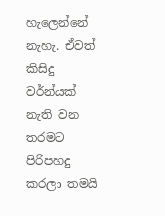හැලෙන්නේ නැහැ. ඒවත් කිසිදු වර්න්යක් නැති වන තරමට පිරිපහදු කරලා තමයි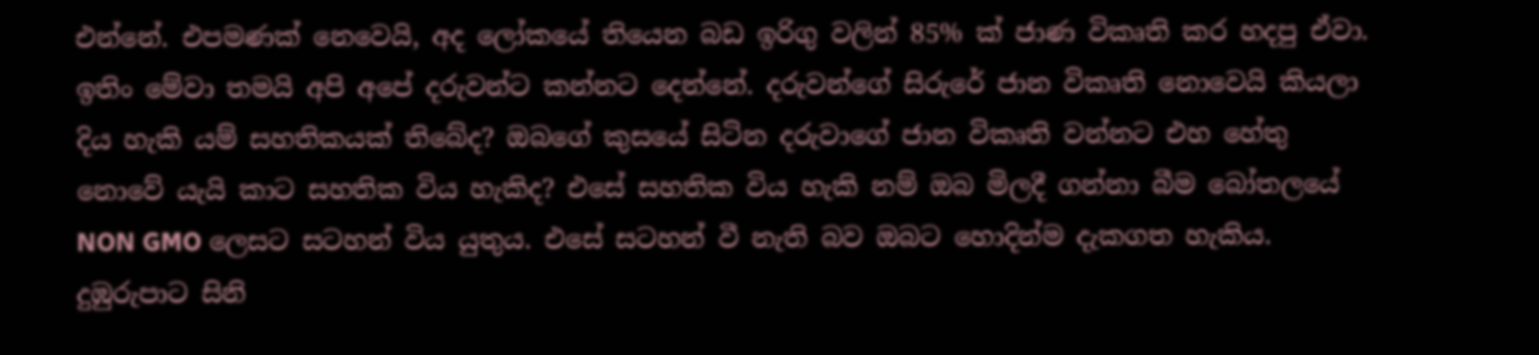එන්නේ. එපමණක් නෙවෙයි, අද ලෝකයේ තියෙන බඩ ඉරිගු වලින් 85% ක් ජාණ විකෘති කර හදපු ඒවා. ඉතිං මේවා තමයි අපි අපේ දරුවන්ට කන්නට දෙන්නේ. දරුවන්ගේ සිරුරේ ජාන විකෘති නොවෙයි කියලා දිය හැකි යම් සහතිකයක් තිබේද? ඔබගේ කුසයේ සිටින දරුවාගේ ජාන විකෘති වන්නට එහ හේතු නොවේ යැයි කාට සහතික විය හැකිද? එසේ සහතික විය හැකි නම් ඔබ මිලදී ගන්නා බීම බෝතලයේ NON GMO ලෙසට සටහන් විය යුතුය. එසේ සටහන් වී නැති බව ඔබට හොදින්ම දැකගත හැකිය.
දුඹුරුපාට සිනි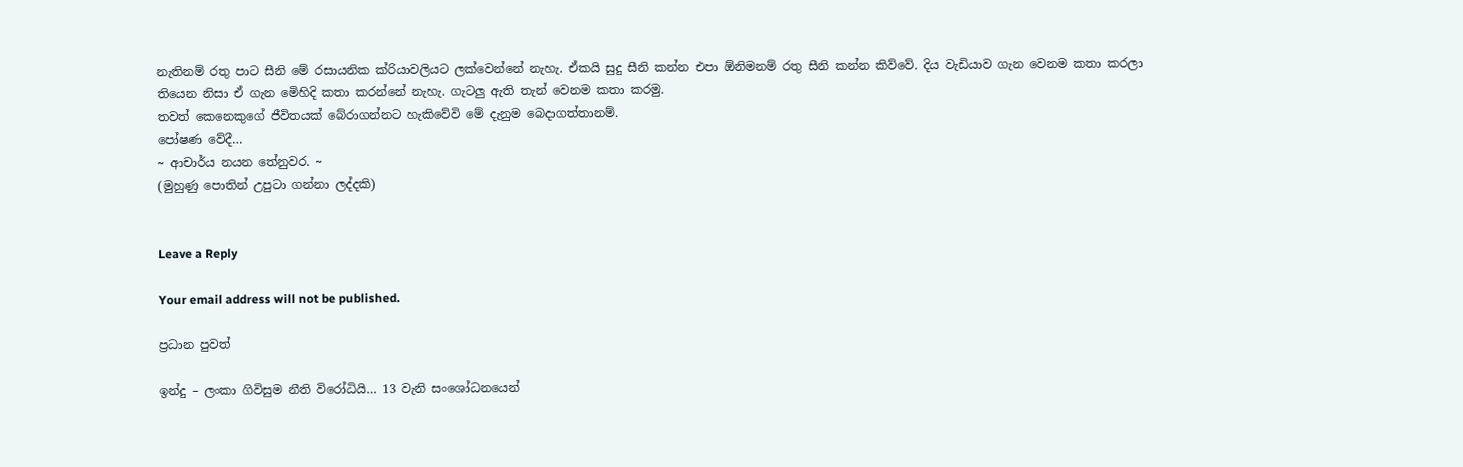නැතිනම් රතු පාට සීනි මේ රසායනික ක්රියාවලියට ලක්වෙන්නේ නැහැ. ඒකයි සුදු සීනි කන්න එපා ඕනිමනම් රතු සීනි කන්න කිව්වේ. දිය වැඩියාව ගැන වෙනම කතා කරලා තියෙන නිසා ඒ ගැන මෙිහිදි කතා කරන්නේ නැහැ. ගැටලු ඇති තැන් වෙනම කතා කරමු.
තවත් කෙනෙකුගේ ජීවිතයක් බේරාගන්නට හැකිවේවි මේ දැනුම බෙදාගත්තානම්.
පෝෂණ වේදී…
~ ආචාර්ය නයන තේනුවර. ~
(මුහුණු පොතින් උපුටා ගන්නා ලද්දකි)


Leave a Reply

Your email address will not be published.

ප්‍රධාන පුවත්

ඉන්දු – ලංකා ගිවිසුම නීති විරෝධියි… 13 වැනි සංශෝධනයෙන්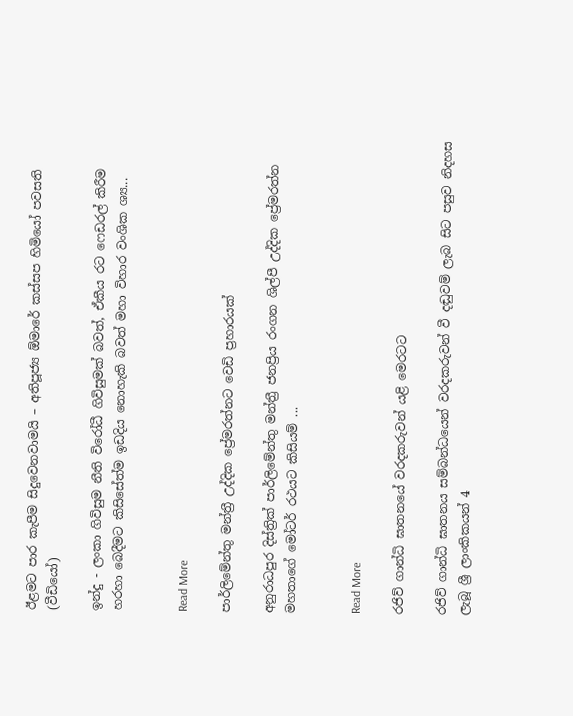ඊළමට පාර කැපීම සිදුවෙනවාමයි – අතිපූජ්‍ය ඕමාරේ කස්සප හිමියෝ පවසති (වීඩියෝ)

ඉන්දු - ලංකා ගිවිසුම නීති විරෝධී ගිවිසුමක් බවත්, ඒකීය රට ෆෙඩරල් කිරීම හරහා බෙදීමට කිසිසේත්ම ඉඩදිය නොහැකි බවත් මහා විහාර වංශික ශ්‍ය...


Read More

පාර්ලිමේන්තු මන්ත්‍රී උද්දික ප්‍රේමරත්නට වෙඩි ප්‍රහාරයක්

අනුරාධපුර දිස්ත්‍රික් පාර්ලිමේන්තු මන්ත්‍රී ජනප්‍රිය රංගන ශිල්පී උද්දික ප්‍රේමරත්න මහතාගේ මෝටර් රථයට කිසියම් ...


Read More

රජිව් ගාන්ධි ඝාතනයේ වරදකරුවන් යළි මෙරටට

රජිව් ගාන්ධි ඝාතනය සම්බන්ධයෙන් වරදකරුවන් වී දඬුවම් ලැබ සිට පසුව නිදහස ලැබූ ශ්‍රී ලාංකිකයන් 4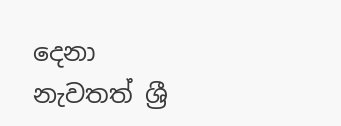දෙනා නැවතත් ශ්‍රී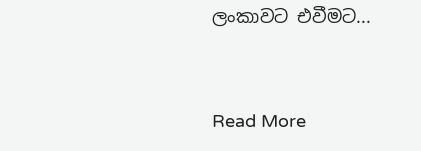ලංකාවට එවීමට...


Read More